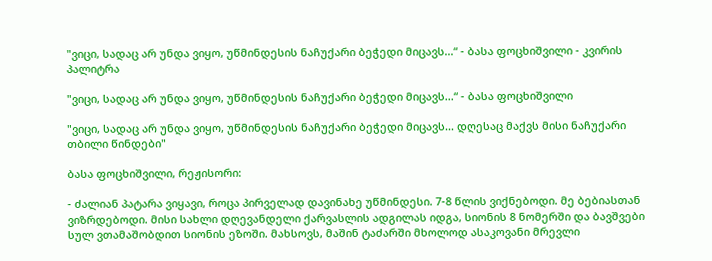"ვიცი, სადაც არ უნდა ვიყო, უწმინდესის ნაჩუქარი ბეჭედი მიცავს...“ - ბასა ფოცხიშვილი - კვირის პალიტრა

"ვიცი, სადაც არ უნდა ვიყო, უწმინდესის ნაჩუქარი ბეჭედი მიცავს...“ - ბასა ფოცხიშვილი

"ვიცი, სადაც არ უნდა ვიყო, უწმინდესის ნაჩუქარი ბეჭედი მიცავს... დღესაც მაქვს მისი ნაჩუქარი თბილი წინდები"

ბასა ფოცხიშვილი, რეჟისორი:

- ძალიან პატარა ვიყავი, როცა პირველად დავინახე უწმინდესი. 7-8 წლის ვიქნებოდი. მე ბებიასთან ვიზრდებოდი. მისი სახლი დღევანდელი ქარვასლის ადგილას იდგა, სიონის 8 ნომერში და ბავშვები სულ ვთამაშობდით სიონის ეზოში. მახსოვს, მაშინ ტაძარში მხოლოდ ასაკოვანი მრევლი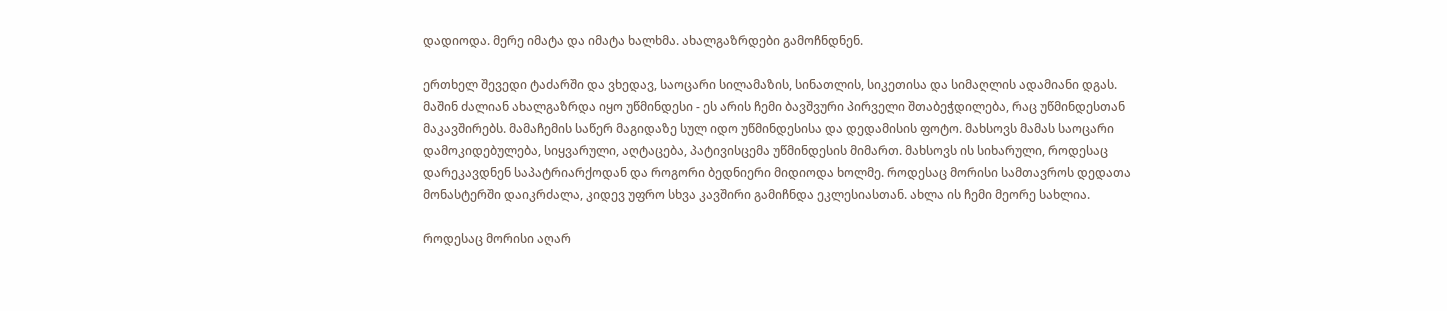დადიოდა. მერე იმატა და იმატა ხალხმა. ახალგაზრდები გამოჩნდნენ.

ერთხელ შევედი ტაძარში და ვხედავ, საოცარი სილამაზის, სინათლის, სიკეთისა და სიმაღლის ადამიანი დგას. მაშინ ძალიან ახალგაზრდა იყო უწმინდესი - ეს არის ჩემი ბავშვური პირველი შთაბეჭდილება, რაც უწმინდესთან მაკავშირებს. მამაჩემის საწერ მაგიდაზე სულ იდო უწმინდესისა და დედამისის ფოტო. მახსოვს მამას საოცარი დამოკიდებულება, სიყვარული, აღტაცება, პატივისცემა უწმინდესის მიმართ. მახსოვს ის სიხარული, როდესაც დარეკავდნენ საპატრიარქოდან და როგორი ბედნიერი მიდიოდა ხოლმე. როდესაც მორისი სამთავროს დედათა მონასტერში დაიკრძალა, კიდევ უფრო სხვა კავშირი გამიჩნდა ეკლესიასთან. ახლა ის ჩემი მეორე სახლია.

როდესაც მორისი აღარ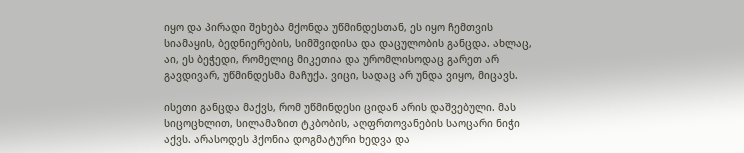იყო და პირადი შეხება მქონდა უწმინდესთან, ეს იყო ჩემთვის სიამაყის, ბედნიერების, სიმშვიდისა და დაცულობის განცდა. ახლაც, აი, ეს ბეჭედი, რომელიც მიკეთია და ურომლისოდაც გარეთ არ გავდივარ, უწმინდესმა მაჩუქა. ვიცი, სადაც არ უნდა ვიყო, მიცავს.

ისეთი განცდა მაქვს, რომ უწმინდესი ციდან არის დაშვებული. მას სიცოცხლით, სილამაზით ტკბობის, აღფრთოვანების საოცარი ნიჭი აქვს. არასოდეს ჰქონია დოგმატური ხედვა და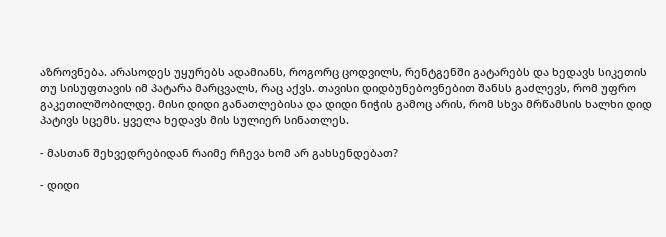აზროვნება. არასოდეს უყურებს ადამიანს, როგორც ცოდვილს, რენტგენში გატარებს და ხედავს სიკეთის თუ სისუფთავის იმ პატარა მარცვალს, რაც აქვს. თავისი დიდბუნებოვნებით შანსს გაძლევს, რომ უფრო გაკეთილშობილდე. მისი დიდი განათლებისა და დიდი ნიჭის გამოც არის, რომ სხვა მრწამსის ხალხი დიდ პატივს სცემს. ყველა ხედავს მის სულიერ სინათლეს.

- მასთან შეხვედრებიდან რაიმე რჩევა ხომ არ გახსენდებათ?

- დიდი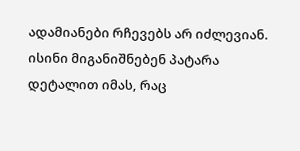ადამიანები რჩევებს არ იძლევიან. ისინი მიგანიშნებენ პატარა დეტალით იმას, რაც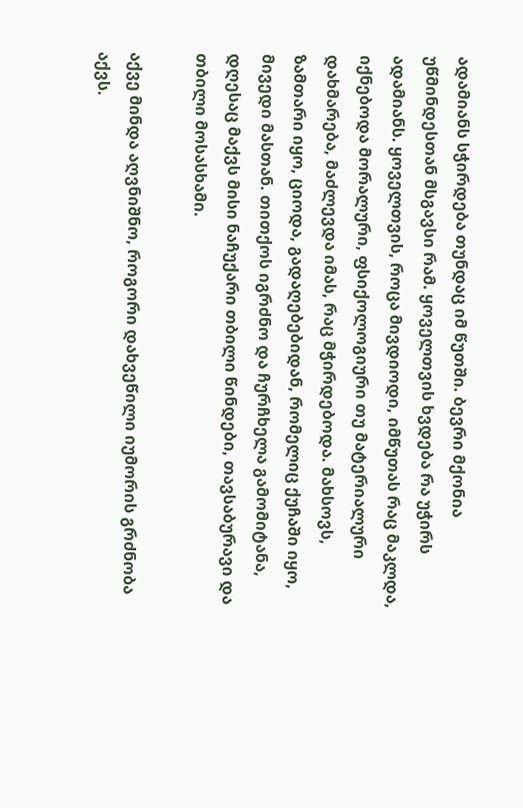ადამიანს სჭირდება თუნდაც იმ წუთში. ბევრი მქონია უწმინდესთან მსგავსი რამ. ყოველთვის ხვდება რა უჭირს ადამიანს. ყოველთვის, როცა მივდიოდი, იმწუთას რაც მაკლდა, იქნებოდა მორალური, ფსიქოლოგიური თუ მატერიალური დახმარება, მაძლევდა იმას, რაც მჭირდებოდა. მახსოვს, ზამთარი იყო, ციოდა, გადაღებებიდან, რომელიც ქუჩაში იყო, მივედი მასთან. თითქოს იგრძნო და ჩურჩხელა გამომიტანა, დღესაც მაქვს მისი ნაჩუქარი თბილი წინდები, თავსაბურავი და თბილი მოსასხამი.

აქვე მინდა აღვნიშნო, როგორი დახვეწილი იუმორის გრძნობა აქვს.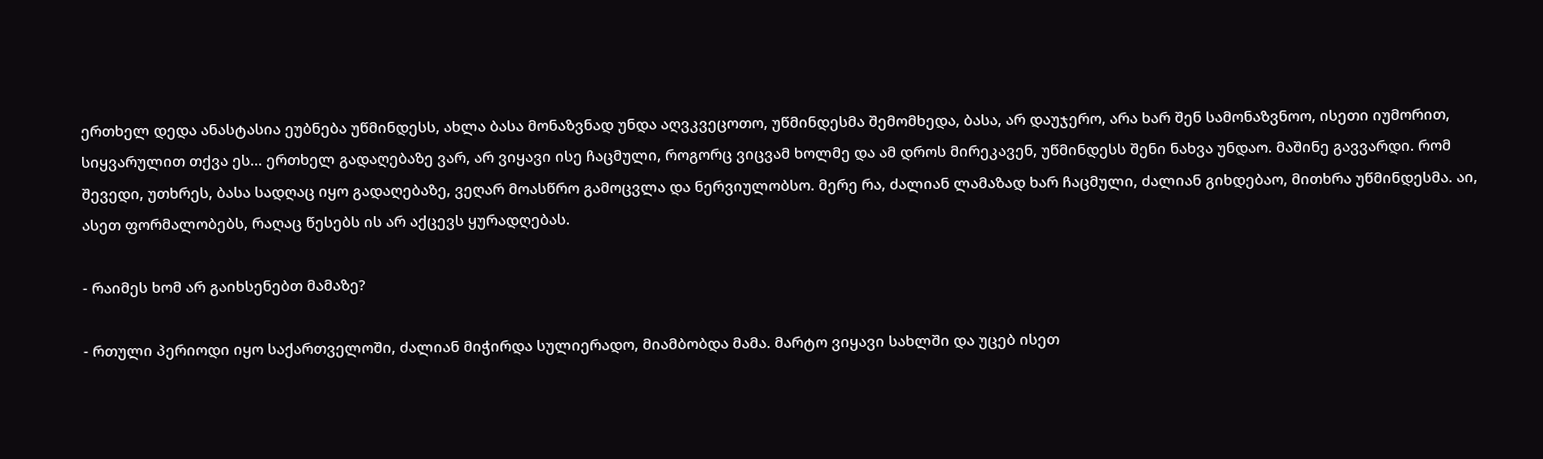ერთხელ დედა ანასტასია ეუბნება უწმინდესს, ახლა ბასა მონაზვნად უნდა აღვკვეცოთო, უწმინდესმა შემომხედა, ბასა, არ დაუჯერო, არა ხარ შენ სამონაზვნოო, ისეთი იუმორით, სიყვარულით თქვა ეს... ერთხელ გადაღებაზე ვარ, არ ვიყავი ისე ჩაცმული, როგორც ვიცვამ ხოლმე და ამ დროს მირეკავენ, უწმინდესს შენი ნახვა უნდაო. მაშინე გავვარდი. რომ შევედი, უთხრეს, ბასა სადღაც იყო გადაღებაზე, ვეღარ მოასწრო გამოცვლა და ნერვიულობსო. მერე რა, ძალიან ლამაზად ხარ ჩაცმული, ძალიან გიხდებაო, მითხრა უწმინდესმა. აი, ასეთ ფორმალობებს, რაღაც წესებს ის არ აქცევს ყურადღებას.

- რაიმეს ხომ არ გაიხსენებთ მამაზე?

- რთული პერიოდი იყო საქართველოში, ძალიან მიჭირდა სულიერადო, მიამბობდა მამა. მარტო ვიყავი სახლში და უცებ ისეთ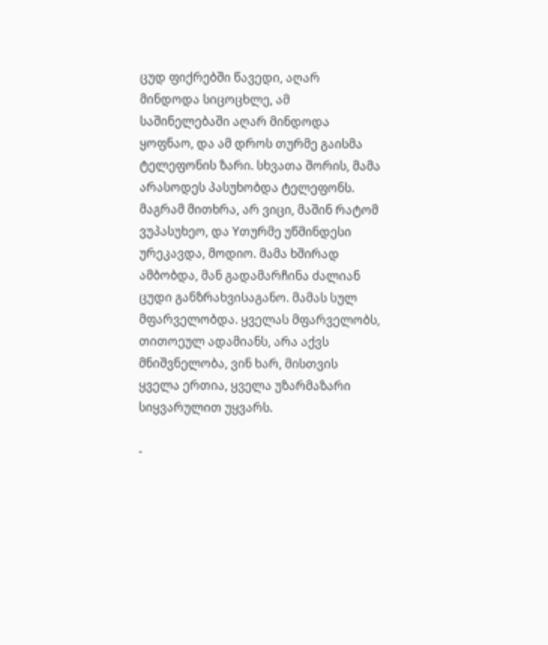ცუდ ფიქრებში წავედი, აღარ მინდოდა სიცოცხლე, ამ საშინელებაში აღარ მინდოდა ყოფნაო, და ამ დროს თურმე გაისმა ტელეფონის ზარი. სხვათა შორის, მამა არასოდეს პასუხობდა ტელეფონს. მაგრამ მითხრა, არ ვიცი, მაშინ რატომ ვუპასუხეო, და Yთურმე უწმინდესი ურეკავდა, მოდიო. მამა ხშირად ამბობდა, მან გადამარჩინა ძალიან ცუდი განზრახვისაგანო. მამას სულ მფარველობდა. ყველას მფარველობს, თითოეულ ადამიანს, არა აქვს მნიშვნელობა, ვინ ხარ, მისთვის ყველა ერთია, ყველა უზარმაზარი სიყვარულით უყვარს.

-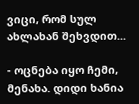ვიცი, რომ სულ ახლახან შეხვდით...

- ოცნება იყო ჩემი, მენახა. დიდი ხანია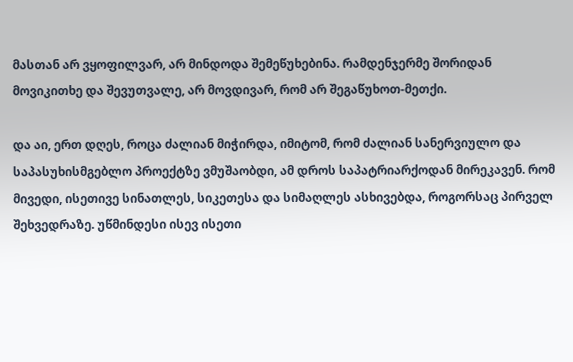მასთან არ ვყოფილვარ, არ მინდოდა შემეწუხებინა. რამდენჯერმე შორიდან მოვიკითხე და შევუთვალე, არ მოვდივარ, რომ არ შეგაწუხოთ-მეთქი.

და აი, ერთ დღეს, როცა ძალიან მიჭირდა, იმიტომ, რომ ძალიან სანერვიულო და საპასუხისმგებლო პროექტზე ვმუშაობდი, ამ დროს საპატრიარქოდან მირეკავენ. რომ მივედი, ისეთივე სინათლეს, სიკეთესა და სიმაღლეს ასხივებდა, როგორსაც პირველ შეხვედრაზე. უწმინდესი ისევ ისეთი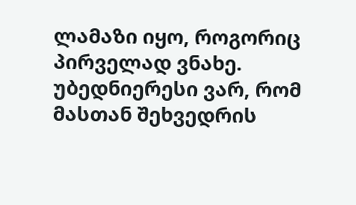ლამაზი იყო, როგორიც პირველად ვნახე. უბედნიერესი ვარ, რომ მასთან შეხვედრის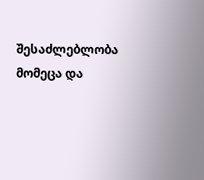შესაძლებლობა მომეცა და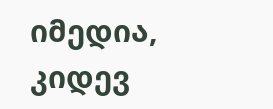იმედია, კიდევ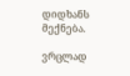დიდხანს მექნება.

ვრცლად